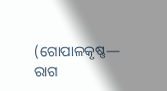(ଗୋପାଳକୃଷ୍ଣ— ରାଗ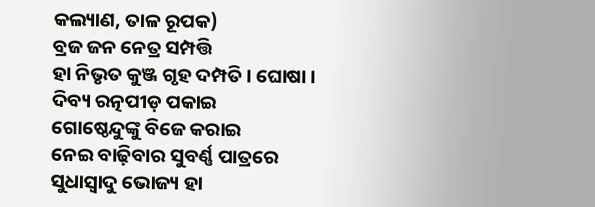କଲ୍ୟାଣ, ତାଳ ରୂପକ)
ବ୍ରଜ ଜନ ନେତ୍ର ସମ୍ପତ୍ତି
ହା ନିଭୃତ କୁଞ୍ଜ ଗୃହ ଦମ୍ପତି । ଘୋଷା ।
ଦିବ୍ୟ ରତ୍ନପୀଡ଼ ପକାଇ
ଗୋଷ୍ଠେନ୍ଦୁଙ୍କୁ ବିଜେ କରାଇ
ନେଇ ବାଢ଼ିବାର ସୁବର୍ଣ୍ଣ ପାତ୍ରରେ
ସୁଧାସ୍ୱାଦୁ ଭୋଜ୍ୟ ହା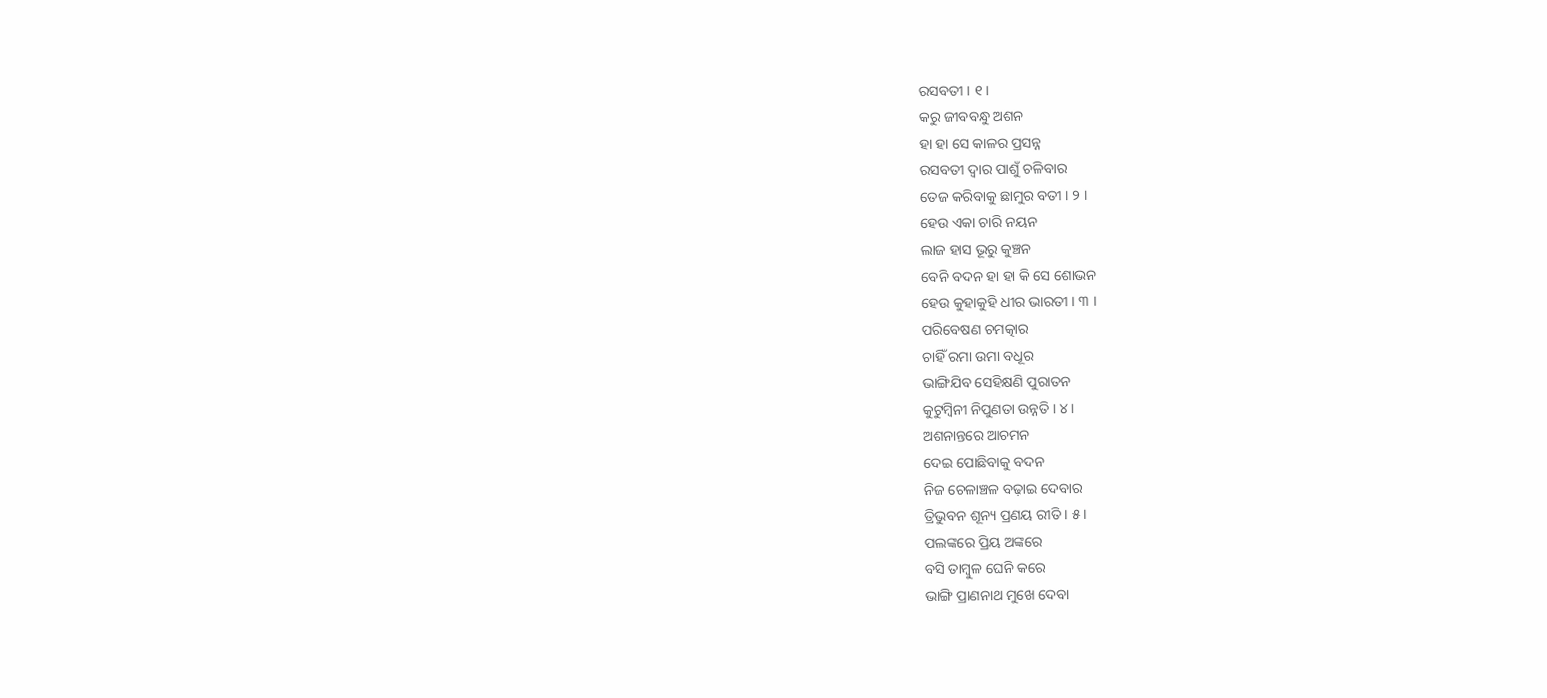ରସବତୀ । ୧ ।
କରୁ ଜୀବବନ୍ଧୁ ଅଶନ
ହା ହା ସେ କାଳର ପ୍ରସନ୍ନ
ରସବତୀ ଦ୍ୱାର ପାଶୁଁ ଚଳିବାର
ତେଜ କରିବାକୁ ଛାମୁର ବତୀ । ୨ ।
ହେଉ ଏକା ଚାରି ନୟନ
ଲାଜ ହାସ ଭୂରୁ କୁଞ୍ଚନ
ବେନି ବଦନ ହା ହା କି ସେ ଶୋଭନ
ହେଉ କୁହାକୁହି ଧୀର ଭାରତୀ । ୩ ।
ପରିବେଷଣ ଚମତ୍କାର
ଚାହିଁ ରମା ଉମା ବଧୂର
ଭାଙ୍ଗିଯିବ ସେହିକ୍ଷଣି ପୁରାତନ
କୁଟୁମ୍ବିନୀ ନିପୁଣତା ଉନ୍ନତି । ୪ ।
ଅଶନାନ୍ତରେ ଆଚମନ
ଦେଇ ପୋଛିବାକୁ ବଦନ
ନିଜ ଚେଳାଞ୍ଚଳ ବଢ଼ାଇ ଦେବାର
ତ୍ରିଭୁବନ ଶୂନ୍ୟ ପ୍ରଣୟ ରୀତି । ୫ ।
ପଲଙ୍କରେ ପ୍ରିୟ ଅଙ୍କରେ
ବସି ତାମ୍ବୁଳ ଘେନି କରେ
ଭାଙ୍ଗି ପ୍ରାଣନାଥ ମୁଖେ ଦେବା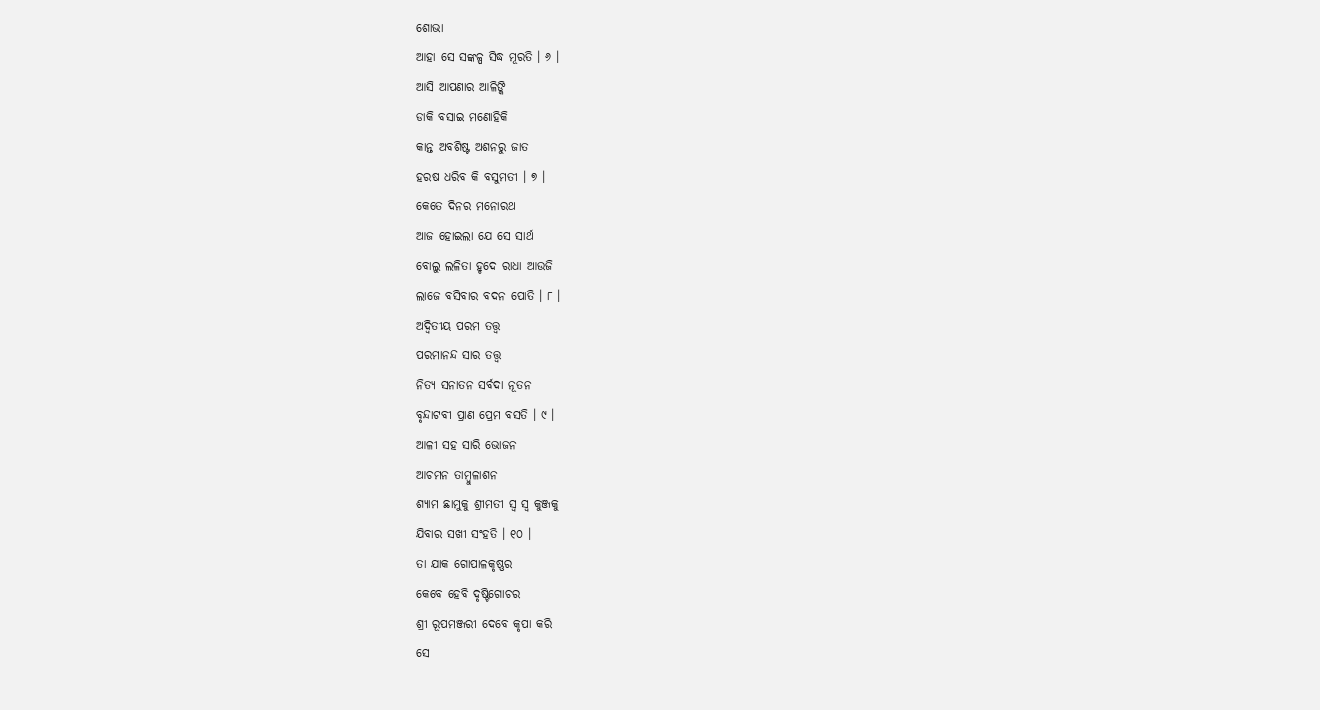ଶୋଭା
ଆହା ସେ ସଙ୍କଳ୍ପ ସିଦ୍ଧ ମୂରତି । ୬ ।
ଆସି ଆପଣାର ଆଳିଙ୍କି
ଡାକି ବସାଇ ମଣୋହିକି
କାନ୍ତ ଅବଶିଷ୍ଟ ଅଶନରୁ ଜାତ
ହରଷ ଧରିବ କି ବସୁମତୀ । ୭ ।
କେତେ ଦିନର ମନୋରଥ
ଆଜ ହୋଇଲା ଯେ ସେ ସାର୍ଥ
ବୋଲୁ ଲଳିତା ହୃଦେ ରାଧା ଆଉଜି
ଲାଜେ ବସିବାର ବଦନ ପୋତି । ୮ ।
ଅଦ୍ୱିତୀୟ ପରମ ତତ୍ତ୍ୱ
ପରମାନନ୍ଦ ସାର ତତ୍ତ୍ୱ
ନିତ୍ୟ ସନାତନ ସର୍ବଦା ନୂତନ
ବୃନ୍ଦାଟବୀ ପ୍ରାଣ ପ୍ରେମ ବସତି । ୯ ।
ଆଳୀ ସହ ସାରି ଭୋଜନ
ଆଚମନ ତାମ୍ବୁଳାଶନ
ଶ୍ୟାମ ଛାମୁକୁ ଶ୍ରୀମତୀ ସ୍ୱ ସ୍ୱ କୁଞ୍ଜକୁ
ଯିବାର ସଖୀ ସଂହତି । ୧୦ ।
ତା ଯାକ ଗୋପାଳକୃଷ୍ଣର
କେବେ ହେବି ଦୃଷ୍ଟିଗୋଚର
ଶ୍ରୀ ରୂପମଞ୍ଜରୀ ଦେବେ କୃପା କରି
ସେ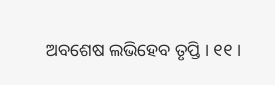ଅବଶେଷ ଲଭିହେବ ତୃପ୍ତି । ୧୧ ।